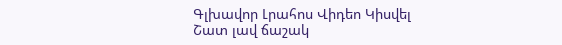Գլխավոր Լրահոս Վիդեո Կիսվել
Շատ լավ ճաշակ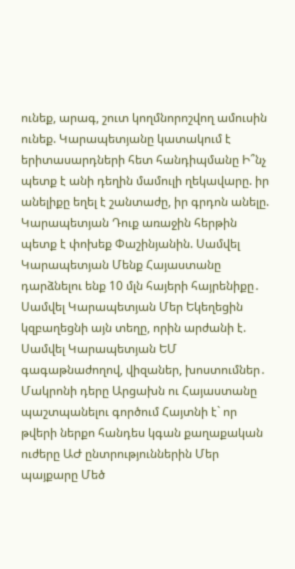ունեք, արագ, շուտ կողմնորոշվող ամուսին ունեք. Կարապետյանը կատակում է երիտասարդների հետ հանդիպմանը Ի՞նչ պետք է անի դեղին մամուլի ղեկավարը. իր անելիքը եղել է շանտաժը, իր գրդոն անելը. Կարապետյան Դուք առաջին հերթին պետք է փոխեք Փաշինյանին. Սամվել Կարապետյան Մենք Հայաստանը դարձնելու ենք 10 մլն հայերի հայրենիքը․ Սամվել Կարապետյան Մեր Եկեղեցին կզբաղեցնի այն տեղը, որին արժանի է. Սամվել Կարապետյան ԵՄ գագաթնաժողով, վիզաներ, խոստումներ․ Մակրոնի դերը Արցախն ու Հայաստանը պաշտպանելու գործում Հայտնի է` որ թվերի ներքո հանդես կգան քաղաքական ուժերը ԱԺ ընտրություններին Մեր պայքարը Մեծ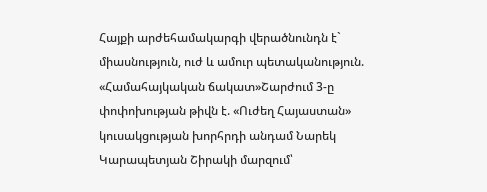Հայքի արժեհամակարգի վերածնունդն է` միասնություն, ուժ և ամուր պետականություն. «Համահայկական ճակատ»Շարժում 3-ը փոփոխության թիվն է. «Ուժեղ Հայաստան» կուսակցության խորհրդի անդամ Նարեկ Կարապետյան Շիրակի մարզում՝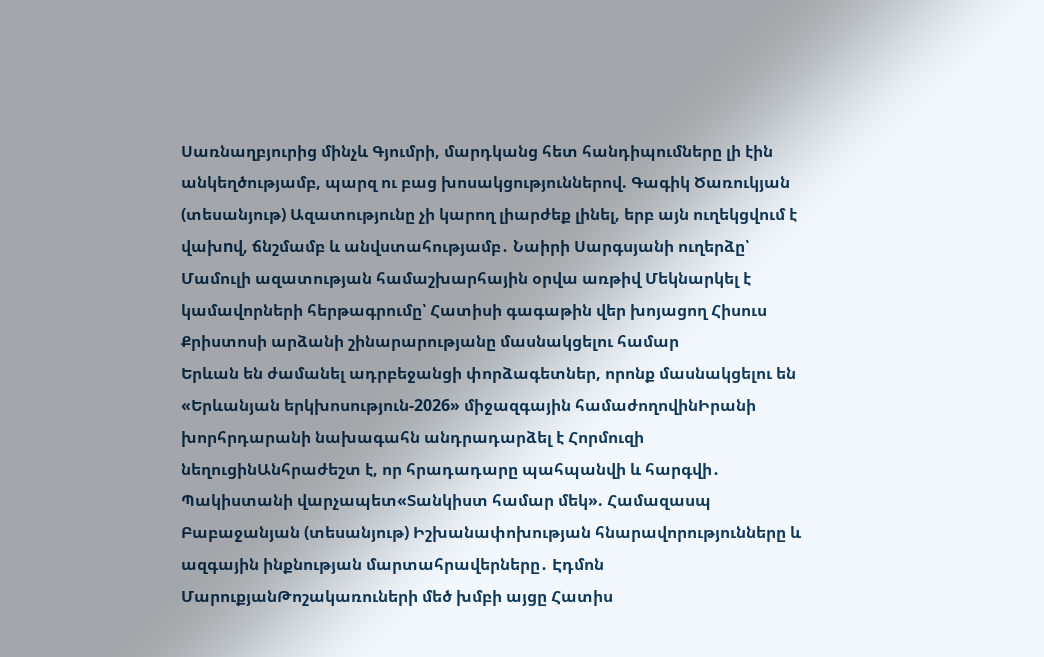Սառնաղբյուրից մինչև Գյումրի, մարդկանց հետ հանդիպումները լի էին անկեղծությամբ, պարզ ու բաց խոսակցություններով. Գագիկ Ծառուկյան (տեսանյութ) Ազատությունը չի կարող լիարժեք լինել, երբ այն ուղեկցվում է վախnվ, ճնշմամբ և անվստահությամբ․ Նաիրի Սարգսյանի ուղերձը՝ Մամուլի ազատության համաշխարհային օրվա առթիվ Մեկնարկել է կամավորների հերթագրումը՝ Հատիսի գագաթին վեր խոյացող Հիսուս Քրիստոսի արձանի շինարարությանը մասնակցելու համար
Երևան են ժամանել ադրբեջանցի փորձագետներ, որոնք մասնակցելու են «Երևանյան երկխոսություն-2026» միջազգային համաժողովինԻրանի խորհրդարանի նախագահն անդրադարձել է Հորմուզի նեղուցինԱնհրաժեշտ է, որ հրադադարը պահպանվի և հարգվի․ Պակիստանի վարչապետ«Տանկիստ համար մեկ». Համազասպ Բաբաջանյան (տեսանյութ) Իշխանափոխության հնարավորությունները և ազգային ինքնության մարտահրավերները․ Էդմոն ՄարուքյանԹոշակառուների մեծ խմբի այցը Հատիս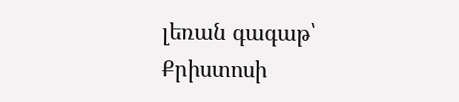լեռան գագաթ՝ Քրիստոսի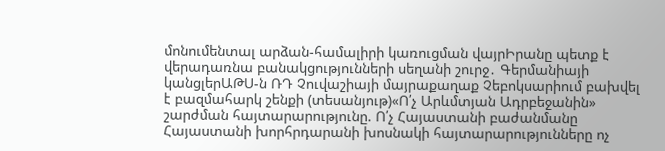մոնումենտալ արձան-համալիրի կառուցման վայրԻրանը պետք է վերադառնա բանակցությունների սեղանի շուրջ․ Գերմանիայի կանցլերԱԹՍ-ն ՌԴ Չուվաշիայի մայրաքաղաք Չեբոկսարիում բախվել է բազմահարկ շենքի (տեսանյութ)«Ո՛չ Արևմտյան Ադրբեջանին» շարժման հայտարարությունը. Ո՛չ Հայաստանի բաժանմանը Հայաստանի խորհրդարանի խոսնակի հայտարարությունները ոչ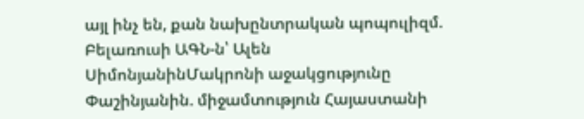այլ ինչ են, քան նախընտրական պոպուլիզմ. Բելառուսի ԱԳՆ-ն՝ Ալեն ՍիմոնյանինՄակրոնի աջակցությունը Փաշինյանին. միջամտություն Հայաստանի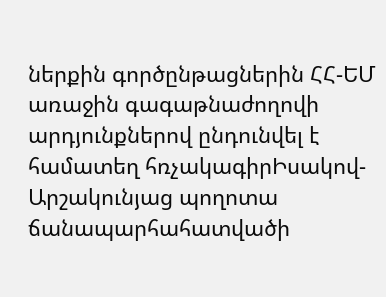ներքին գործընթացներին ՀՀ-ԵՄ առաջին գագաթնաժողովի արդյունքներով ընդունվել է համատեղ հռչակագիրԻսակով-Արշակունյաց պողոտա ճանապարհահատվածի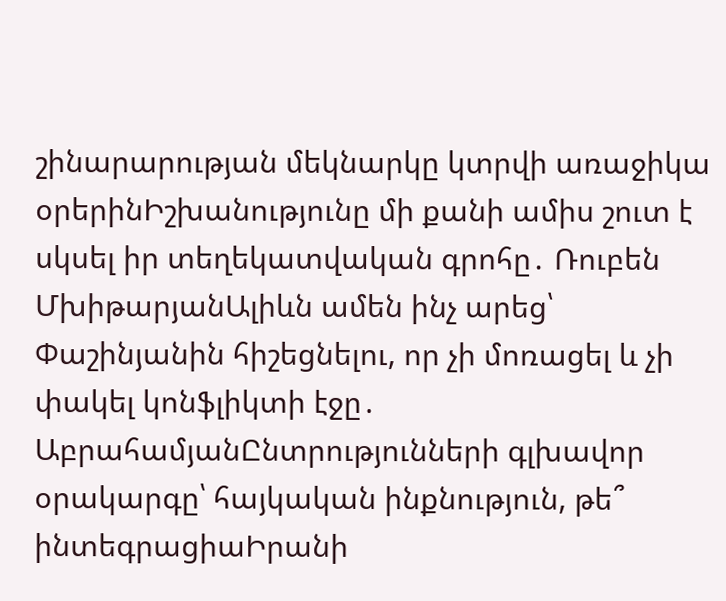շինարարության մեկնարկը կտրվի առաջիկա օրերինԻշխանությունը մի քանի ամիս շուտ է սկսել իր տեղեկատվական գրոհը․ Ռուբեն ՄխիթարյանԱլիևն ամեն ինչ արեց՝ Փաշինյանին հիշեցնելու, որ չի մոռացել և չի փակել կոնֆլիկտի էջը․ ԱբրահամյանԸնտրությունների գլխավոր օրակարգը՝ հայկական ինքնություն, թե՞ ինտեգրացիաԻրանի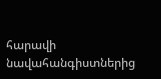հարավի նավահանգիստներից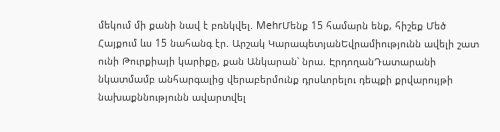մեկում մի քանի նավ է բռնկվել. MehrՄենք 15 համարն ենք, հիշեք Մեծ Հայքում ևս 15 նահանգ էր. Արշակ ԿարապետյանԵվրամիությունն ավելի շատ ունի Թուրքիայի կարիքը, քան Անկարան՝ նրա. ԷրդողանԴատարանի նկատմամբ անհարգալից վերաբերմունք դրսևորելու դեպքի քրվարույթի նախաքննությունն ավարտվել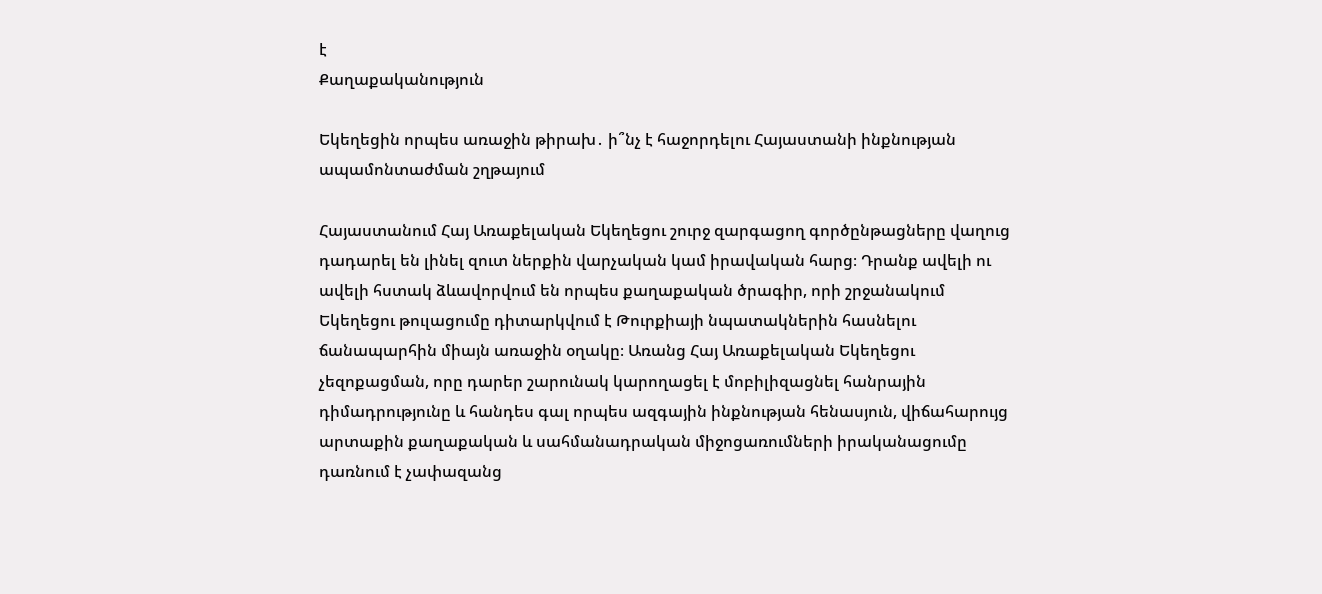է
Քաղաքականություն

Եկեղեցին որպես առաջին թիրախ․ ի՞նչ է հաջորդելու Հայաստանի ինքնության ապամոնտաժման շղթայում

Հայաստանում Հայ Առաքելական Եկեղեցու շուրջ զարգացող գործընթացները վաղուց դադարել են լինել զուտ ներքին վարչական կամ իրավական հարց։ Դրանք ավելի ու ավելի հստակ ձևավորվում են որպես քաղաքական ծրագիր, որի շրջանակում Եկեղեցու թուլացումը դիտարկվում է Թուրքիայի նպատակներին հասնելու ճանապարհին միայն առաջին օղակը։ Առանց Հայ Առաքելական Եկեղեցու չեզոքացման, որը դարեր շարունակ կարողացել է մոբիլիզացնել հանրային դիմադրությունը և հանդես գալ որպես ազգային ինքնության հենասյուն, վիճահարույց արտաքին քաղաքական և սահմանադրական միջոցառումների իրականացումը դառնում է չափազանց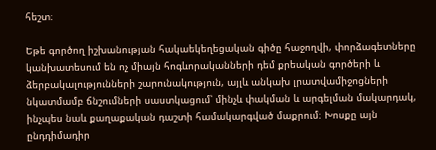հեշտ։

Եթե գործող իշխանության հակաեկեղեցական գիծը հաջողվի, փորձագետները կանխատեսում են ոչ միայն հոգևորականների դեմ քրեական գործերի և ձերբակալությունների շարունակություն, այլև անկախ լրատվամիջոցների նկատմամբ ճնշումների սաստկացում՝ մինչև փակման և արգելման մակարդակ, ինչպես նաև քաղաքական դաշտի համակարգված մաքրում։ Խոսքը այն ընդդիմադիր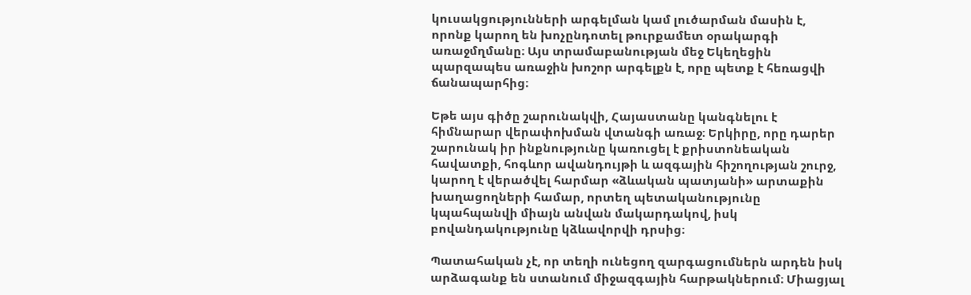կուսակցությունների արգելման կամ լուծարման մասին է, որոնք կարող են խոչընդոտել թուրքամետ օրակարգի առաջմղմանը։ Այս տրամաբանության մեջ Եկեղեցին պարզապես առաջին խոշոր արգելքն է, որը պետք է հեռացվի ճանապարհից։

Եթե այս գիծը շարունակվի, Հայաստանը կանգնելու է հիմնարար վերափոխման վտանգի առաջ։ Երկիրը, որը դարեր շարունակ իր ինքնությունը կառուցել է քրիստոնեական հավատքի, հոգևոր ավանդույթի և ազգային հիշողության շուրջ, կարող է վերածվել հարմար «ձևական պատյանի» արտաքին խաղացողների համար, որտեղ պետականությունը կպահպանվի միայն անվան մակարդակով, իսկ բովանդակությունը կձևավորվի դրսից։

Պատահական չէ, որ տեղի ունեցող զարգացումներն արդեն իսկ արձագանք են ստանում միջազգային հարթակներում։ Միացյալ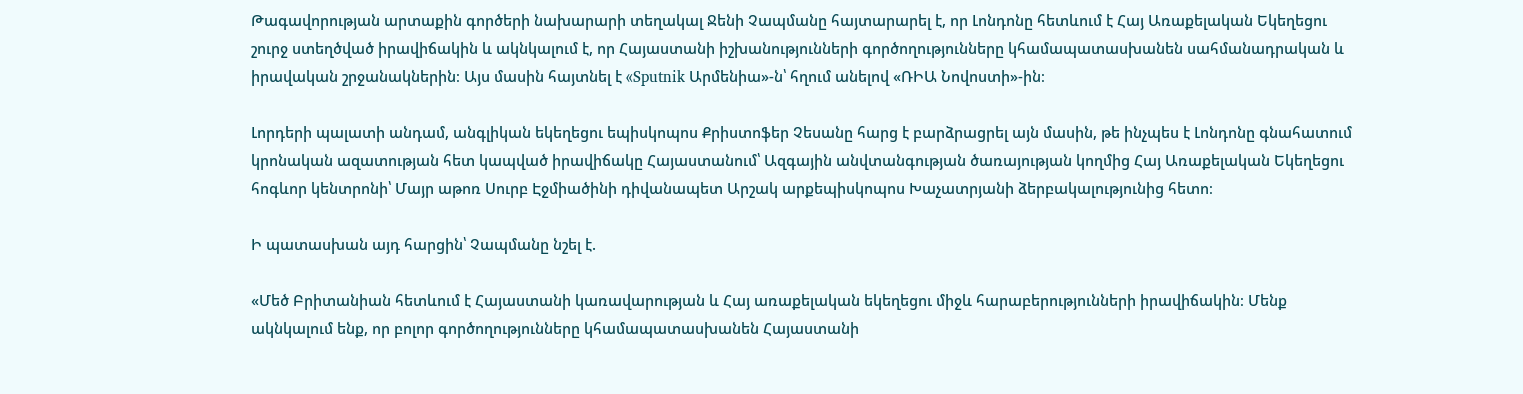Թագավորության արտաքին գործերի նախարարի տեղակալ Ջենի Չապմանը հայտարարել է, որ Լոնդոնը հետևում է Հայ Առաքելական Եկեղեցու շուրջ ստեղծված իրավիճակին և ակնկալում է, որ Հայաստանի իշխանությունների գործողությունները կհամապատասխանեն սահմանադրական և իրավական շրջանակներին։ Այս մասին հայտնել է «Sputnik Արմենիա»-ն՝ հղում անելով «ՌԻԱ Նովոստի»-ին։

Լորդերի պալատի անդամ, անգլիկան եկեղեցու եպիսկոպոս Քրիստոֆեր Չեսանը հարց է բարձրացրել այն մասին, թե ինչպես է Լոնդոնը գնահատում կրոնական ազատության հետ կապված իրավիճակը Հայաստանում՝ Ազգային անվտանգության ծառայության կողմից Հայ Առաքելական Եկեղեցու հոգևոր կենտրոնի՝ Մայր աթոռ Սուրբ Էջմիածինի դիվանապետ Արշակ արքեպիսկոպոս Խաչատրյանի ձերբակալությունից հետո։

Ի պատասխան այդ հարցին՝ Չապմանը նշել է.

«Մեծ Բրիտանիան հետևում է Հայաստանի կառավարության և Հայ առաքելական եկեղեցու միջև հարաբերությունների իրավիճակին։ Մենք ակնկալում ենք, որ բոլոր գործողությունները կհամապատասխանեն Հայաստանի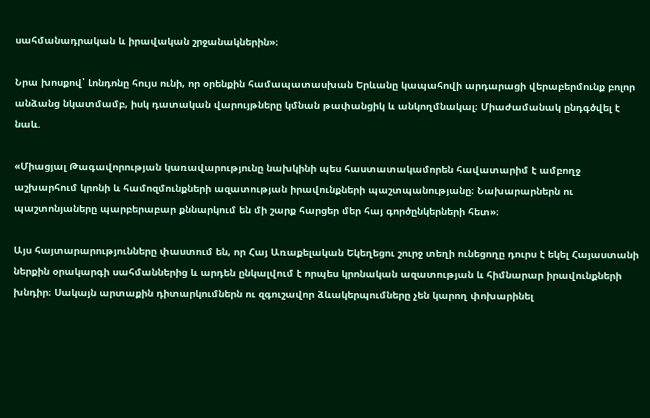սահմանադրական և իրավական շրջանակներին»։

Նրա խոսքով՝ Լոնդոնը հույս ունի, որ օրենքին համապատասխան Երևանը կապահովի արդարացի վերաբերմունք բոլոր անձանց նկատմամբ, իսկ դատական վարույթները կմնան թափանցիկ և անկողմնակալ։ Միաժամանակ ընդգծվել է նաև.

«Միացյալ Թագավորության կառավարությունը նախկինի պես հաստատակամորեն հավատարիմ է ամբողջ աշխարհում կրոնի և համոզմունքների ազատության իրավունքների պաշտպանությանը։ Նախարարներն ու պաշտոնյաները պարբերաբար քննարկում են մի շարք հարցեր մեր հայ գործընկերների հետ»։

Այս հայտարարությունները փաստում են, որ Հայ Առաքելական Եկեղեցու շուրջ տեղի ունեցողը դուրս է եկել Հայաստանի ներքին օրակարգի սահմաններից և արդեն ընկալվում է որպես կրոնական ազատության և հիմնարար իրավունքների խնդիր։ Սակայն արտաքին դիտարկումներն ու զգուշավոր ձևակերպումները չեն կարող փոխարինել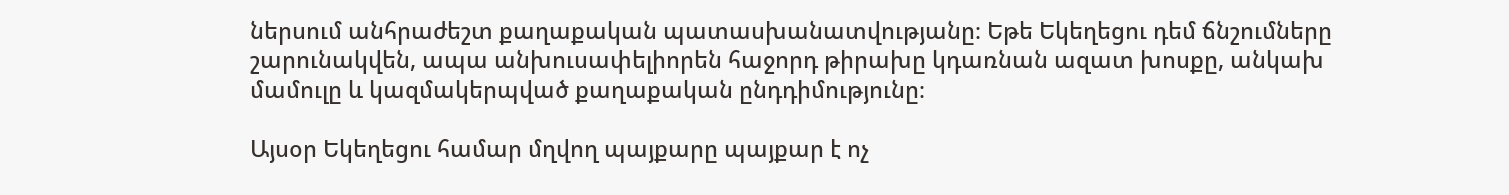ներսում անհրաժեշտ քաղաքական պատասխանատվությանը։ Եթե Եկեղեցու դեմ ճնշումները շարունակվեն, ապա անխուսափելիորեն հաջորդ թիրախը կդառնան ազատ խոսքը, անկախ մամուլը և կազմակերպված քաղաքական ընդդիմությունը։

Այսօր Եկեղեցու համար մղվող պայքարը պայքար է ոչ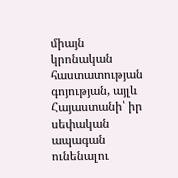միայն կրոնական հաստատության գոյության, այլև Հայաստանի՝ իր սեփական ապագան ունենալու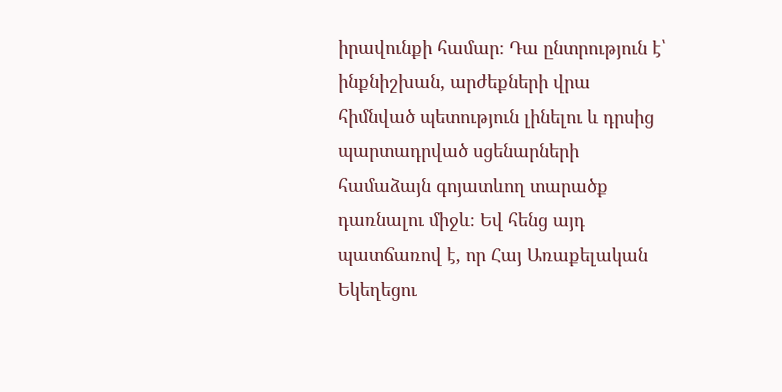իրավունքի համար։ Դա ընտրություն է՝ ինքնիշխան, արժեքների վրա հիմնված պետություն լինելու և դրսից պարտադրված սցենարների համաձայն գոյատևող տարածք դառնալու միջև։ Եվ հենց այդ պատճառով է, որ Հայ Առաքելական Եկեղեցու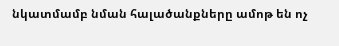նկատմամբ նման հալածանքները ամոթ են ոչ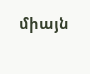միայն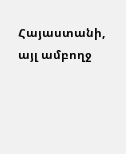Հայաստանի, այլ ամբողջ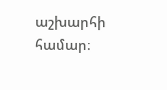աշխարհի համար։